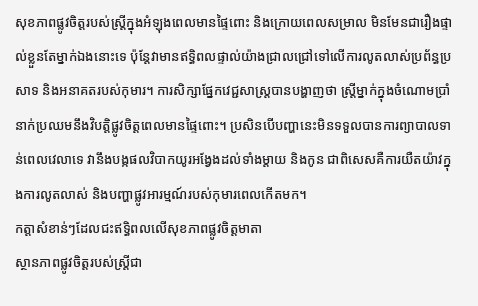សុខភាពផ្លូវចិត្តរបស់ស្ត្រីក្នុងអំឡុងពេលមានផ្ទៃពោះ និងក្រោយពេលសម្រាល មិនមែនជារឿងផ្ទាល់ខ្លួនតែម្នាក់ឯងនោះទេ ប៉ុន្តែវាមានឥទ្ធិពលផ្ទាល់យ៉ាងជ្រាលជ្រៅទៅលើការលូតលាស់ប្រព័ន្ធប្រសាទ និងអនាគតរបស់កុមារ។ ការសិក្សាផ្នែកវេជ្ជសាស្ត្របានបង្ហាញថា ស្ត្រីម្នាក់ក្នុងចំណោមប្រាំនាក់ប្រឈមនឹងវិបត្តិផ្លូវចិត្តពេលមានផ្ទៃពោះ។ ប្រសិនបើបញ្ហានេះមិនទទួលបានការព្យាបាលទាន់ពេលវេលាទេ វានឹងបង្កផលវិបាកយូរអង្វែងដល់ទាំងម្តាយ និងកូន ជាពិសេសគឺការយឺតយ៉ាវក្នុងការលូតលាស់ និងបញ្ហាផ្លូវអារម្មណ៍របស់កុមារពេលកើតមក។
កត្តាសំខាន់ៗដែលជះឥទ្ធិពលលើសុខភាពផ្លូវចិត្តមាតា
ស្ថានភាពផ្លូវចិត្តរបស់ស្ត្រីជា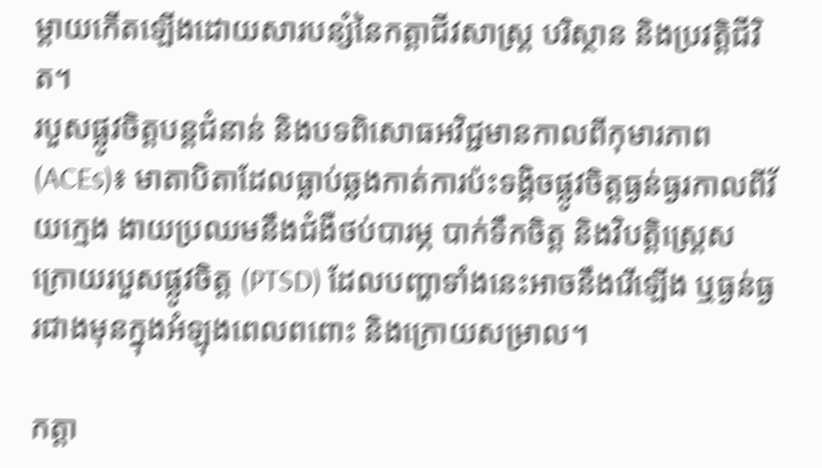ម្តាយកើតឡើងដោយសារបន្សំនៃកត្តាជីវសាស្ត្រ បរិស្ថាន និងប្រវត្តិជីវិត។
របួសផ្លូវចិត្តបន្តជំនាន់ និងបទពិសោធអវិជ្ជមានកាលពីកុមារភាព (ACEs)៖ មាតាបិតាដែលធ្លាប់ឆ្លងកាត់ការប៉ះទង្គិចផ្លូវចិត្តធ្ងន់ធ្ងរកាលពីវ័យក្មេង ងាយប្រឈមនឹងជំងឺថប់បារម្ភ បាក់ទឹកចិត្ត និងវិបត្តិស្ត្រេសក្រោយរបួសផ្លូវចិត្ត (PTSD) ដែលបញ្ហាទាំងនេះអាចនឹងរើឡើង ឬធ្ងន់ធ្ងរជាងមុនក្នុងអំឡុងពេលពពោះ និងក្រោយសម្រាល។

កត្តា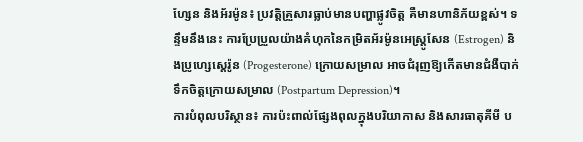ហ្សែន និងអ័រម៉ូន៖ ប្រវត្តិគ្រួសារធ្លាប់មានបញ្ហាផ្លូវចិត្ត គឺមានហានិភ័យខ្ពស់។ ទន្ទឹមនឹងនេះ ការប្រែប្រួលយ៉ាងគំហុកនៃកម្រិតអ័រម៉ូនអេស្ត្រូសែន (Estrogen) និងប្រូហ្សេស្តេរ៉ូន (Progesterone) ក្រោយសម្រាល អាចជំរុញឱ្យកើតមានជំងឺបាក់ទឹកចិត្តក្រោយសម្រាល (Postpartum Depression)។
ការបំពុលបរិស្ថាន៖ ការប៉ះពាល់ផ្សែងពុលក្នុងបរិយាកាស និងសារធាតុគីមី ប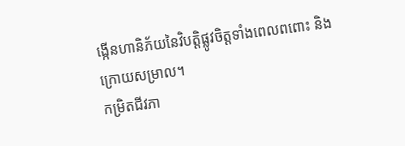ង្កើនហានិភ័យនៃវិបត្តិផ្លូវចិត្តទាំងពេលពពោះ និងក្រោយសម្រាល។
កម្រិតជីវភា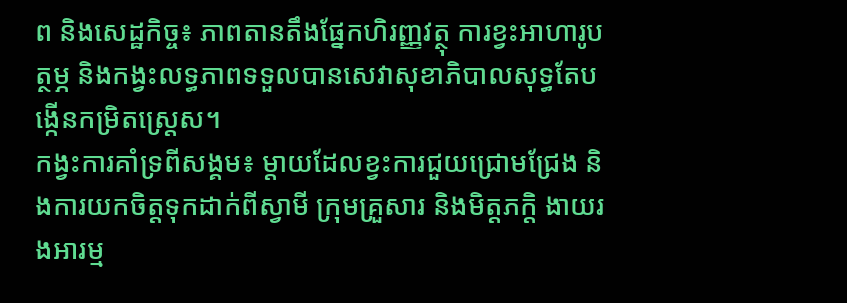ព និងសេដ្ឋកិច្ច៖ ភាពតានតឹងផ្នែកហិរញ្ញវត្ថុ ការខ្វះអាហារូបត្ថម្ភ និងកង្វះលទ្ធភាពទទួលបានសេវាសុខាភិបាលសុទ្ធតែបង្កើនកម្រិតស្ត្រេស។
កង្វះការគាំទ្រពីសង្គម៖ ម្តាយដែលខ្វះការជួយជ្រោមជ្រែង និងការយកចិត្តទុកដាក់ពីស្វាមី ក្រុមគ្រួសារ និងមិត្តភក្តិ ងាយរងអារម្ម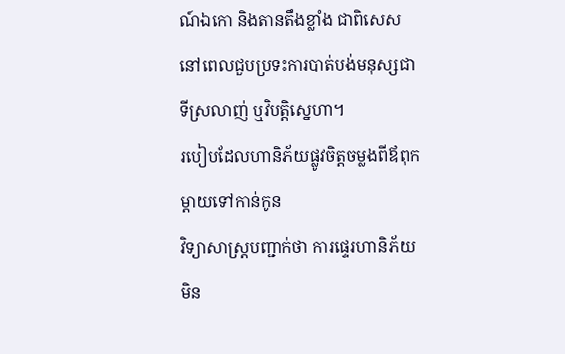ណ៍ឯកោ និងតានតឹងខ្លាំង ជាពិសេសនៅពេលជួបប្រទះការបាត់បង់មនុស្សជាទីស្រលាញ់ ឬវិបត្តិស្នេហា។
របៀបដែលហានិភ័យផ្លូវចិត្តចម្លងពីឪពុកម្តាយទៅកាន់កូន
វិទ្យាសាស្ត្របញ្ជាក់ថា ការផ្ទេរហានិភ័យមិន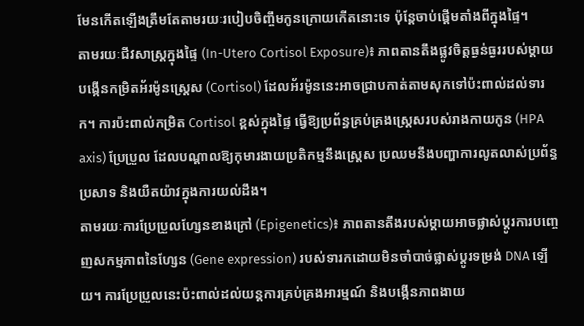មែនកើតឡើងត្រឹមតែតាមរយៈរបៀបចិញ្ចឹមកូនក្រោយកើតនោះទេ ប៉ុន្តែចាប់ផ្តើមតាំងពីក្នុងផ្ទៃ។
តាមរយៈជីវសាស្ត្រក្នុងផ្ទៃ (In-Utero Cortisol Exposure)៖ ភាពតានតឹងផ្លូវចិត្តធ្ងន់ធ្ងររបស់ម្តាយបង្កើនកម្រិតអ័រម៉ូនស្ត្រេស (Cortisol) ដែលអ័រម៉ូននេះអាចជ្រាបកាត់តាមសុកទៅប៉ះពាល់ដល់ទារក។ ការប៉ះពាល់កម្រិត Cortisol ខ្ពស់ក្នុងផ្ទៃ ធ្វើឱ្យប្រព័ន្ធគ្រប់គ្រងស្ត្រេសរបស់រាងកាយកូន (HPA axis) ប្រែប្រួល ដែលបណ្តាលឱ្យកុមារងាយប្រតិកម្មនឹងស្ត្រេស ប្រឈមនឹងបញ្ហាការលូតលាស់ប្រព័ន្ធប្រសាទ និងយឺតយ៉ាវក្នុងការយល់ដឹង។
តាមរយៈការប្រែប្រួលហ្សែនខាងក្រៅ (Epigenetics)៖ ភាពតានតឹងរបស់ម្តាយអាចផ្លាស់ប្តូរការបញ្ចេញសកម្មភាពនៃហ្សែន (Gene expression) របស់ទារកដោយមិនចាំបាច់ផ្លាស់ប្តូរទម្រង់ DNA ឡើយ។ ការប្រែប្រួលនេះប៉ះពាល់ដល់យន្តការគ្រប់គ្រងអារម្មណ៍ និងបង្កើនភាពងាយ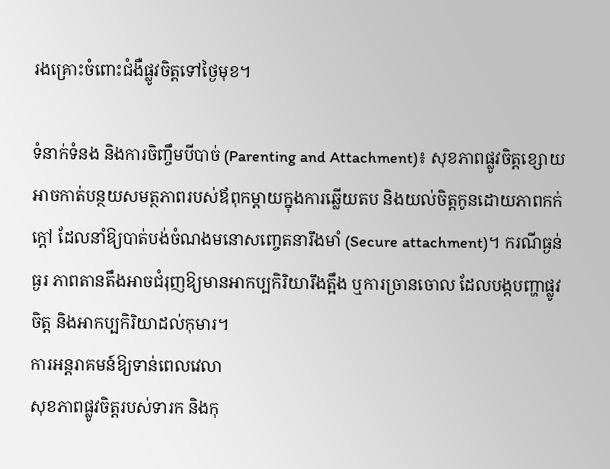រងគ្រោះចំពោះជំងឺផ្លូវចិត្តទៅថ្ងៃមុខ។

ទំនាក់ទំនង និងការចិញ្ចឹមបីបាច់ (Parenting and Attachment)៖ សុខភាពផ្លូវចិត្តខ្សោយអាចកាត់បន្ថយសមត្ថភាពរបស់ឪពុកម្តាយក្នុងការឆ្លើយតប និងយល់ចិត្តកូនដោយភាពកក់ក្តៅ ដែលនាំឱ្យបាត់បង់ចំណងមនោសញ្ចេតនារឹងមាំ (Secure attachment)។ ករណីធ្ងន់ធ្ងរ ភាពតានតឹងអាចជំរុញឱ្យមានអាកប្បកិរិយារឹងត្អឹង ឬការច្រានចោល ដែលបង្កបញ្ហាផ្លូវចិត្ត និងអាកប្បកិរិយាដល់កុមារ។
ការអន្តរាគមន៍ឱ្យទាន់ពេលវេលា
សុខភាពផ្លូវចិត្តរបស់ទារក និងកុ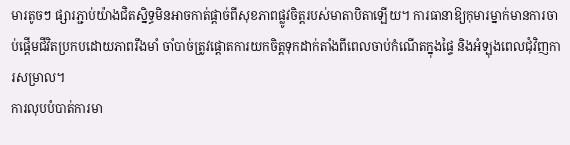មារតូចៗ ផ្សារភ្ជាប់យ៉ាងជិតស្និទ្ធមិនអាចកាត់ផ្តាច់ពីសុខភាពផ្លូវចិត្តរបស់មាតាបិតាឡើយ។ ការធានាឱ្យកុមារម្នាក់មានការចាប់ផ្តើមជីវិតប្រកបដោយភាពរឹងមាំ ចាំបាច់ត្រូវផ្តោតការយកចិត្តទុកដាក់តាំងពីពេលចាប់កំណើតក្នុងផ្ទៃ និងអំឡុងពេលជុំវិញការសម្រាល។
ការលុបបំបាត់ការមា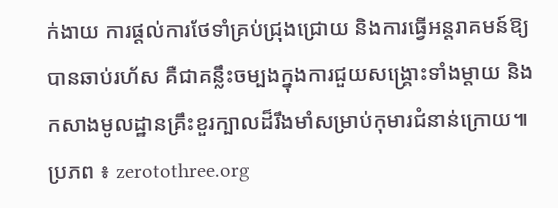ក់ងាយ ការផ្តល់ការថែទាំគ្រប់ជ្រុងជ្រោយ និងការធ្វើអន្តរាគមន៍ឱ្យបានឆាប់រហ័ស គឺជាគន្លឹះចម្បងក្នុងការជួយសង្គ្រោះទាំងម្តាយ និងកសាងមូលដ្ឋានគ្រឹះខួរក្បាលដ៏រឹងមាំសម្រាប់កុមារជំនាន់ក្រោយ៕
ប្រភព ៖ zerotothree.org